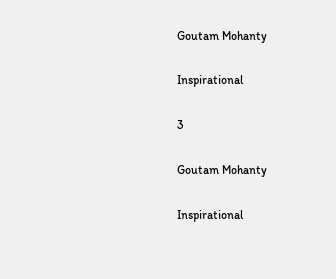Goutam Mohanty

Inspirational

3

Goutam Mohanty

Inspirational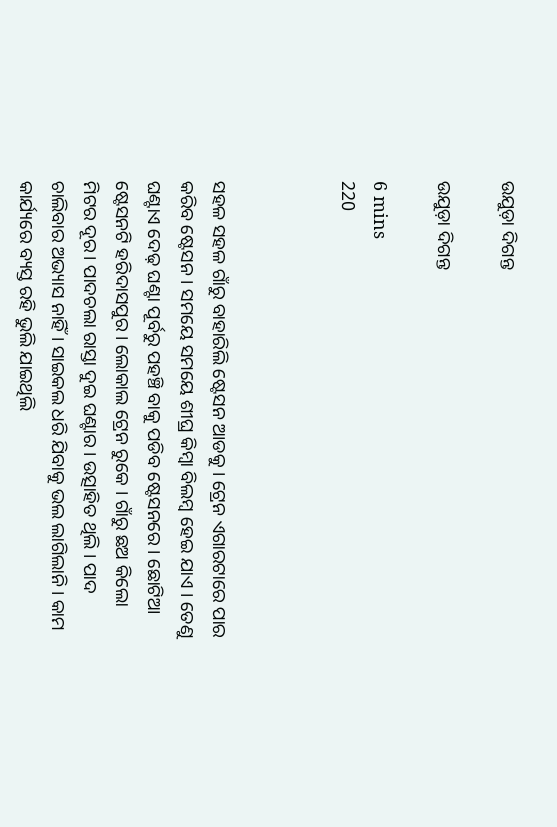ଉଯୁଡ଼ା ଦିଗନ୍ତ

ଉଯୁଡ଼ା ଦିଗନ୍ତ

6 mins
220



ସହଳ ସହଳ ଗାଁରୁ ବାହାରିଲି ଷ୍ଟେସନ ଆଡକୁ । ଟ୍ରେନ ଏଗାରଟାରେ ପାର କରିବ ଷ୍ଟେସନ । ସମୟେ ସମୟେ ଶୀଘ୍ର କିମ୍ବା ବିଲମ୍ବ ହେଇ ଯାଏ । ତେଣୁ ଘଣ୍ଟାଏ ଦେଢ଼ ଘଣ୍ଟା ପୂର୍ବରୁ ପହଞ୍ଚି ବାକୁ ପଡିବ ଷ୍ଟେସନରେ । ଛୋଟିଆ ଷ୍ଟେସନଟି ହରିଦାସପୁର । ଲୋକାଲ ଟ୍ରେନ ରୁକେ । ଗାଁରୁ ଛଅ କିଲୋ ମିଟର ଦୂର। ପାଦଚଲା ରାସ୍ତା ଦୁଇ ଘଣ୍ଟାର । ଉତ୍ସାହିତ ଥିଲି । ପାଦ ଚାଲିବାର ଅଭ୍ୟାସ ନାହିଁ । ସାଇକଲ ଧରି ଯିବାକୁ ଭଲ ଲାଗିଲାନି। କାମ କାର୍ଯ୍ୟରେ ବ୍ୟସ୍ତ ରହି ଭୁଲି ଯାଇଥିଲି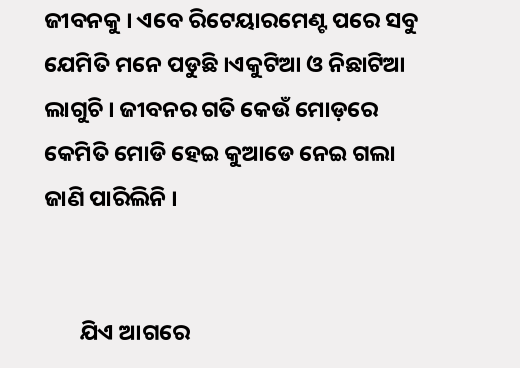ଜୀବନକୁ । ଏବେ ରିଟେୟାରମେଣ୍ଟ ପରେ ସବୁ ଯେମିତି ମନେ ପଡୁଛି ।ଏକୁଟିଆ ଓ ନିଛାଟିଆ ଲାଗୁଚି । ଜୀବନର ଗତି କେଉଁ ମୋଡ଼ରେ କେମିତି ମୋଡି ହେଇ କୁଆଡେ ନେଇ ଗଲା ଜାଣି ପାରିଲିନି ।


       ଯିଏ ଆଗରେ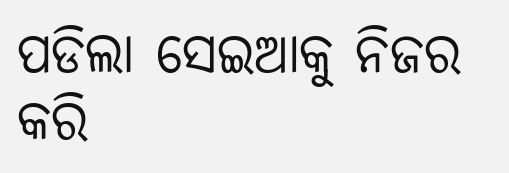ପଡିଲା ସେଇଆକୁ ନିଜର କରି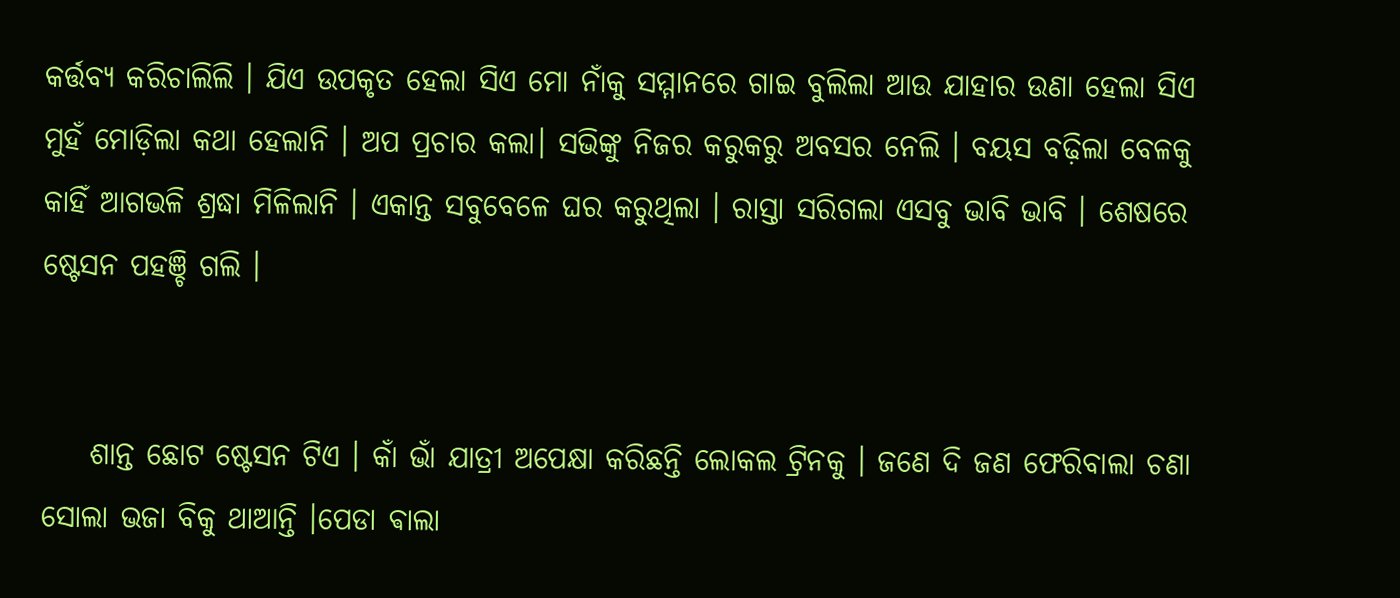କର୍ତ୍ତବ୍ୟ କରିଚାଲିଲି । ଯିଏ ଉପକୃତ ହେଲା ସିଏ ମୋ ନାଁକୁ ସମ୍ମାନରେ ଗାଇ ବୁଲିଲା ଆଉ ଯାହାର ଉଣା ହେଲା ସିଏ ମୁହଁ ମୋଡ଼ିଲା କଥା ହେଲାନି । ଅପ ପ୍ରଚାର କଲା। ସଭିଙ୍କୁ ନିଜର କରୁକରୁ ଅବସର ନେଲି । ବୟସ ବଢ଼ିଲା ବେଳକୁ କାହିଁ ଆଗଭଳି ଶ୍ରଦ୍ଧା ମିଳିଲାନି । ଏକାନ୍ତ ସବୁବେଳେ ଘର କରୁଥିଲା । ରାସ୍ତା ସରିଗଲା ଏସବୁ ଭାବି ଭାବି । ଶେଷରେ ଷ୍ଟେସନ ପହଞ୍ଚି ଗଲି ।


    ଶାନ୍ତ ଛୋଟ ଷ୍ଟେସନ ଟିଏ । କାଁ ଭାଁ ଯାତ୍ରୀ ଅପେକ୍ଷା କରିଛନ୍ତି ଲୋକଲ ଟ୍ରିନକୁ । ଜଣେ ଦି ଜଣ ଫେରିବାଲା ଚଣା ସୋଲା ଭଜା ବିକୁ ଥାଆନ୍ତି ।ପେଡା ଵାଲା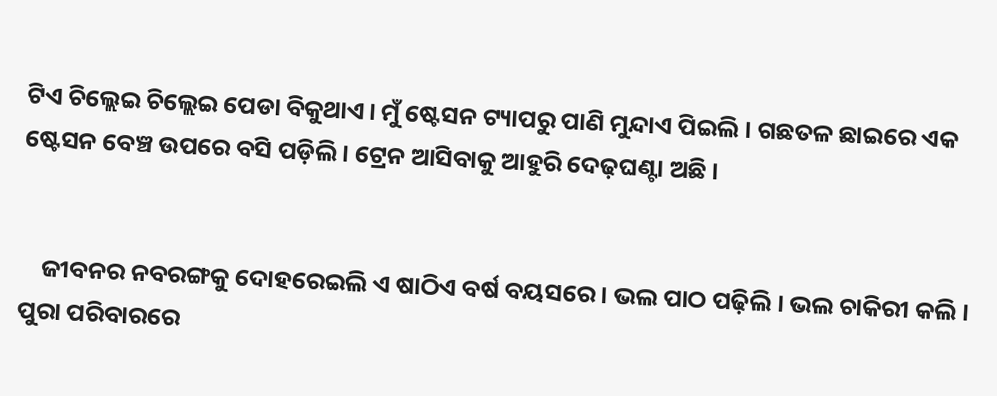ଟିଏ ଚିଲ୍ଲେଇ ଚିଲ୍ଲେଇ ପେଡା ବିକୁଥାଏ। ମୁଁ ଷ୍ଟେସନ ଟ୍ୟାପରୁ ପାଣି ମୁନ୍ଦାଏ ପିଇଲି । ଗଛତଳ ଛାଇରେ ଏକ ଷ୍ଟେସନ ବେଞ୍ଚ ଉପରେ ବସି ପଡ଼ିଲି । ଟ୍ରେନ ଆସିବାକୁ ଆହୁରି ଦେଢ଼ଘଣ୍ଟା ଅଛି ।


    ଜୀବନର ନବରଙ୍ଗକୁ ଦୋହରେଇଲି ଏ ଷାଠିଏ ବର୍ଷ ବୟସରେ । ଭଲ ପାଠ ପଢ଼ିଲି । ଭଲ ଚାକିରୀ କଲି । ପୁରା ପରିବାରରେ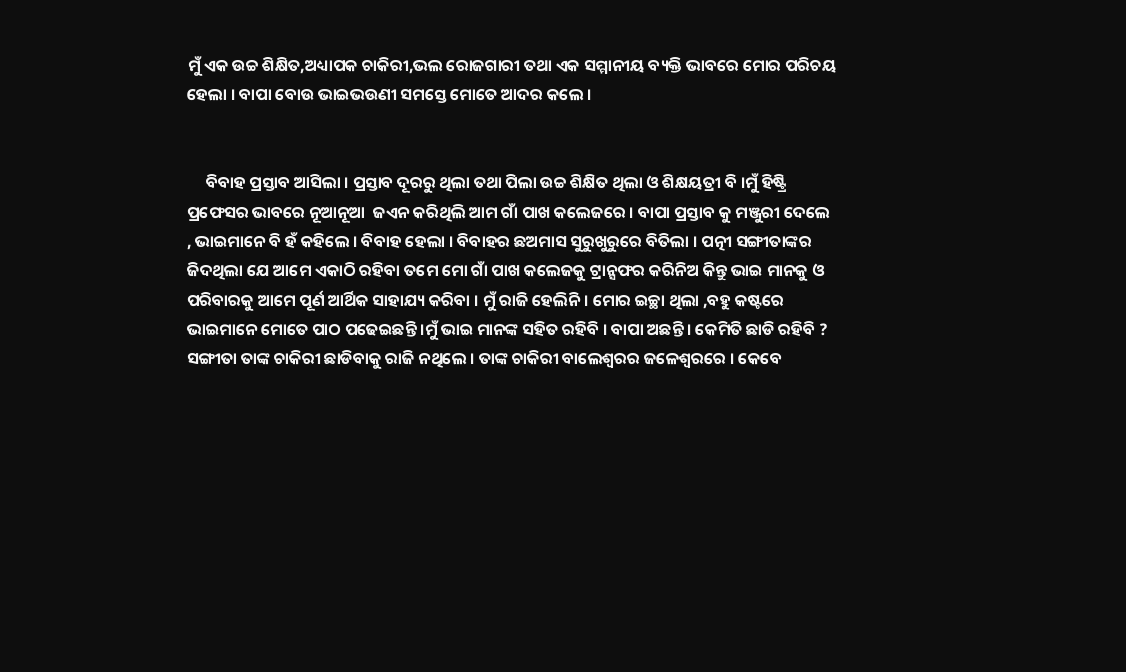ମୁଁ ଏକ ଉଚ୍ଚ ଶିକ୍ଷିତ,ଅଧ୍ୟାପକ ଚାକିରୀ,ଭଲ ରୋଜଗାରୀ ତଥା ଏକ ସମ୍ମାନୀୟ ବ୍ୟକ୍ତି ଭାବରେ ମୋର ପରିଚୟ ହେଲା । ବାପା ବୋଉ ଭାଇଭଉଣୀ ସମସ୍ତେ ମୋତେ ଆଦର କଲେ ।


     ବିବାହ ପ୍ରସ୍ତାବ ଆସିଲା । ପ୍ରସ୍ତାବ ଦୂରରୁ ଥିଲା ତଥା ପିଲା ଉଚ୍ଚ ଶିକ୍ଷିତ ଥିଲା ଓ ଶିକ୍ଷୟତ୍ରୀ ବି ।ମୁଁ ହିଷ୍ଟ୍ରି ପ୍ରଫେସର ଭାବରେ ନୂଆନୂଆ  ଜଏନ କରିଥିଲି ଆମ ଗାଁ ପାଖ କଲେଜରେ । ବାପା ପ୍ରସ୍ତାବ କୁ ମଞ୍ଜୁରୀ ଦେଲେ , ଭାଇମାନେ ବି ହଁ କହିଲେ । ବିବାହ ହେଲା । ବିବାହର ଛଅମାସ ସୁରୁଖୁରୁରେ ବିତିଲା । ପତ୍ନୀ ସଙ୍ଗୀତାଙ୍କର ଜିଦଥିଲା ଯେ ଆମେ ଏକାଠି ରହିବା ତମେ ମୋ ଗାଁ ପାଖ କଲେଜକୁ ଟ୍ରାନ୍ସଫର କରିନିଅ କିନ୍ତୁ ଭାଇ ମାନକୁ ଓ ପରିବାରକୁ ଆମେ ପୂର୍ଣ ଆର୍ଥିକ ସାହାଯ୍ୟ କରିବା । ମୁଁ ରାଜି ହେଲିନି। ମୋର ଇଚ୍ଛା ଥିଲା ,ବହୁ କଷ୍ଟରେ ଭାଇମାନେ ମୋତେ ପାଠ ପଢେଇଛନ୍ତି ।ମୁଁ ଭାଇ ମାନଙ୍କ ସହିତ ରହିବି । ବାପା ଅଛନ୍ତି । କେମିତି ଛାଡି ରହିବି ? ସଙ୍ଗୀତା ତାଙ୍କ ଚାକିରୀ ଛାଡିବାକୁ ରାଜି ନଥିଲେ । ତାଙ୍କ ଚାକିରୀ ବାଲେଶ୍ଵରର ଜଳେଶ୍ବରରେ । କେବେ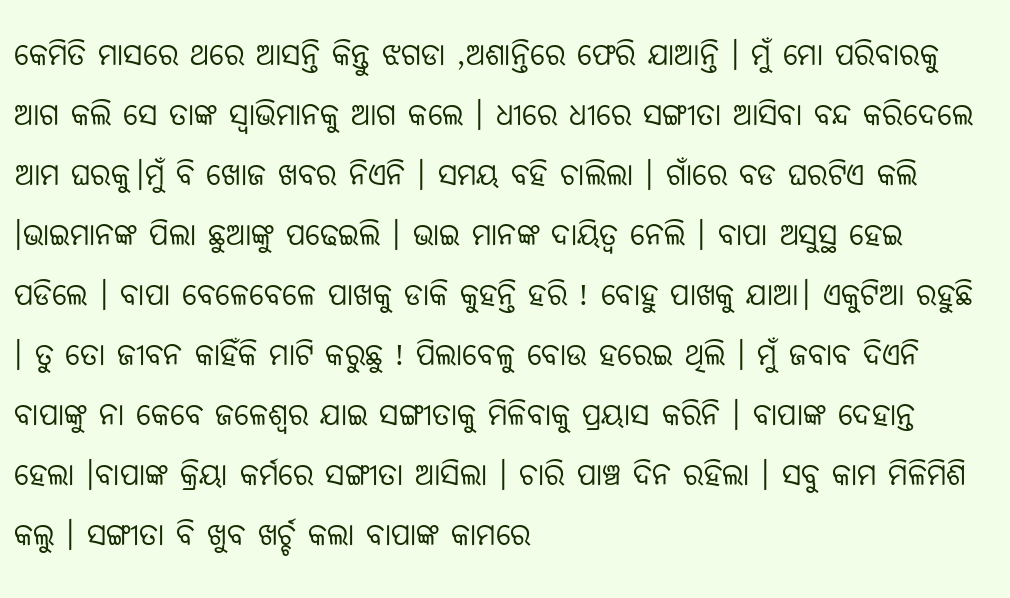କେମିତି ମାସରେ ଥରେ ଆସନ୍ତି କିନ୍ତୁ ଝଗଡା ,ଅଶାନ୍ତିରେ ଫେରି ଯାଆନ୍ତି । ମୁଁ ମୋ ପରିବାରକୁ ଆଗ କଲି ସେ ତାଙ୍କ ସ୍ୱାଭିମାନକୁ ଆଗ କଲେ । ଧୀରେ ଧୀରେ ସଙ୍ଗୀତା ଆସିବା ବନ୍ଦ କରିଦେଲେ ଆମ ଘରକୁ।ମୁଁ ବି ଖୋଜ ଖବର ନିଏନି । ସମୟ ବହି ଚାଲିଲା । ଗାଁରେ ବଡ ଘରଟିଏ କଲି ।ଭାଇମାନଙ୍କ ପିଲା ଛୁଆଙ୍କୁ ପଢେଇଲି । ଭାଇ ମାନଙ୍କ ଦାୟିତ୍ଵ ନେଲି । ବାପା ଅସୁସ୍ଥ ହେଇ ପଡିଲେ । ବାପା ବେଳେବେଳେ ପାଖକୁ ଡାକି କୁହନ୍ତି ହରି ! ବୋହୁ ପାଖକୁ ଯାଆ। ଏକୁଟିଆ ରହୁଛି । ତୁ ତୋ ଜୀବନ କାହିଁକି ମାଟି କରୁଛୁ ! ପିଲାବେଳୁ ବୋଉ ହରେଇ ଥିଲି । ମୁଁ ଜବାବ ଦିଏନି ବାପାଙ୍କୁ ନା କେବେ ଜଳେଶ୍ବର ଯାଇ ସଙ୍ଗୀତାକୁ ମିଳିବାକୁ ପ୍ରୟାସ କରିନି । ବାପାଙ୍କ ଦେହାନ୍ତ ହେଲା ।ବାପାଙ୍କ କ୍ରିୟା କର୍ମରେ ସଙ୍ଗୀତା ଆସିଲା । ଚାରି ପାଞ୍ଚ ଦିନ ରହିଲା । ସବୁ କାମ ମିଳିମିଶି କଲୁ । ସଙ୍ଗୀତା ବି ଖୁବ ଖର୍ଚ୍ଚ କଲା ବାପାଙ୍କ କାମରେ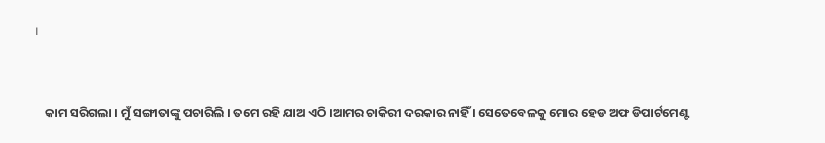।


    କାମ ସରିଗଲା । ମୁଁ ସଙ୍ଗୀତାଙ୍କୁ ପଚାରିଲି । ତମେ ରହି ଯାଅ ଏଠି ।ଆମର ଚାକିରୀ ଦରକାର ନାହିଁ । ସେତେବେଳକୁ ମୋର ହେଡ ଅଫ ଡିପାର୍ଟମେଣ୍ଟ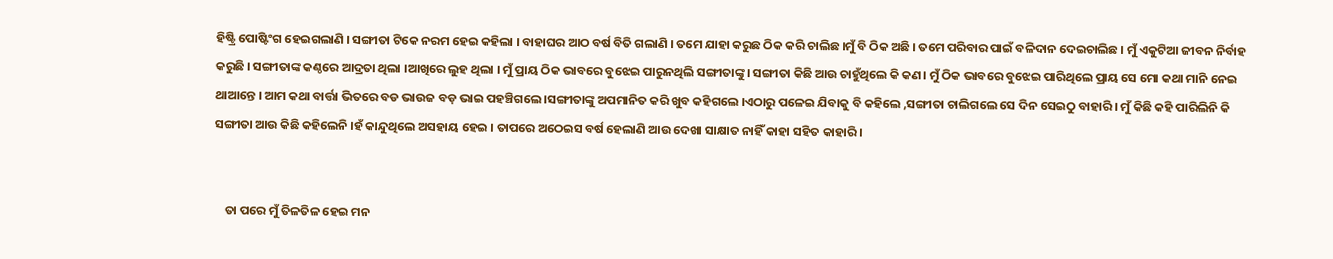ହିଷ୍ଟ୍ରି ପୋଷ୍ଟିଂଗ ହେଇଗଲାଣି । ସଙ୍ଗୀତା ଟିକେ ନରମ ହେଇ କହିଲା । ବାହାଘର ଆଠ ବର୍ଷ ବିତି ଗଲାଣି । ତମେ ଯାହା କରୁଛ ଠିକ କରି ଚାଲିଛ ।ମୁଁ ବି ଠିକ ଅଛି । ତମେ ପରିବାର ପାଇଁ ବଳିଦାନ ଦେଇଚାଲିଛ । ମୁଁ ଏକୁଟିଆ ଜୀବନ ନିର୍ବାହ କରୁଛି । ସଙ୍ଗୀତାଙ୍କ କଣ୍ଠରେ ଆଦ୍ରତା ଥିଲା ।ଆଖିରେ ଲୁହ ଥିଲା । ମୁଁ ପ୍ରାୟ ଠିକ ଭାବରେ ବୁଝେଇ ପାରୁନଥିଲି ସଙ୍ଗୀତାଙ୍କୁ । ସଙ୍ଗୀତା କିଛି ଆଉ ଚାହୁଁଥିଲେ କି କଣ। ମୁଁ ଠିକ ଭାବରେ ବୁଝେଇ ପାରିଥିଲେ ପ୍ରାୟ ସେ ମୋ କଥା ମାନି ନେଇ ଥାଆନ୍ତେ । ଆମ କଥା ବାର୍ତ୍ତା ଭିତରେ ବଡ ଭାଉଜ ବଡ଼ ଭାଇ ପହଞ୍ଚିଗଲେ ।ସଙ୍ଗୀତାଙ୍କୁ ଅପମାନିତ କରି ଖୁବ କହିଗଲେ ।ଏଠାରୁ ପଳେଇ ଯିବାକୁ ବି କହିଲେ ,ସଙ୍ଗୀତା ଚାଲିଗଲେ ସେ ଦିନ ସେଇଠୁ ବାହାରି । ମୁଁ କିଛି କହି ପାରିଲିନି କି ସଙ୍ଗୀତା ଆଉ କିଛି କହିଲେନି ।ହଁ କାନ୍ଦୁଥିଲେ ଅସହାୟ ହେଇ । ତାପରେ ଅଠେଇସ ବର୍ଷ ହେଲାଣି ଆଉ ଦେଖା ସାକ୍ଷାତ ନାହିଁ କାହା ସହିତ କାହାରି ।


    ତା ପରେ ମୁଁ ତିଳତିଳ ହେଇ ମନ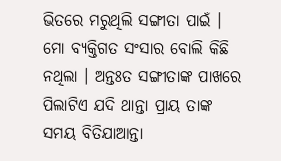ଭିତରେ ମରୁଥିଲି ସଙ୍ଗୀତା ପାଇଁ । ମୋ ବ୍ୟକ୍ତିଗତ ସଂସାର ବୋଲି କିଛି ନଥିଲା । ଅନ୍ତଃତ ସଙ୍ଗୀତାଙ୍କ ପାଖରେ ପିଲାଟିଏ ଯଦି ଥାନ୍ତା ପ୍ରାୟ ତାଙ୍କ ସମୟ ବିତିଯାଆନ୍ତା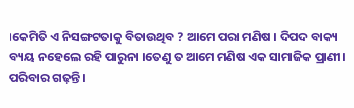।କେମିତି ଏ ନିସଙ୍ଗଟତାକୁ ବିତାଉଥିବ ? ଆମେ ପରା ମଣିଷ । ଦିପଦ ବାକ୍ୟ ବ୍ୟୟ ନହେଲେ ରହି ପାରୁନା ।ତେଣୁ ତ ଆମେ ମଣିଷ ଏକ ସାମାଜିକ ପ୍ରାଣୀ। ପରିବାର ଗଢ଼ନ୍ତି ।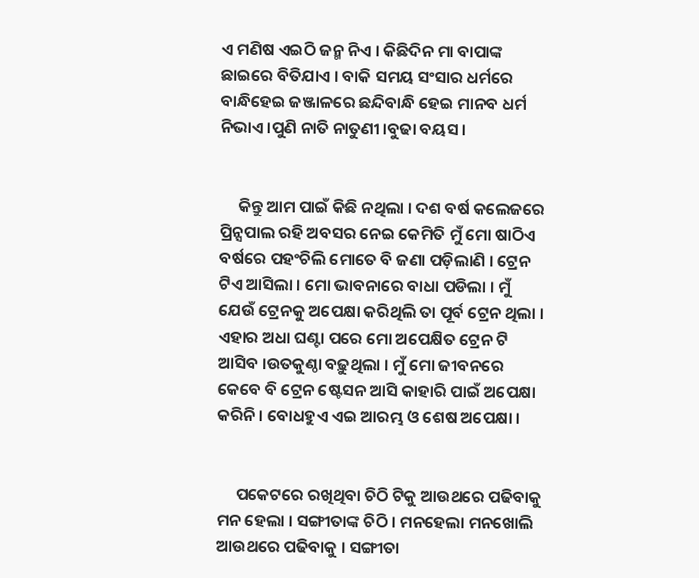ଏ ମଣିଷ ଏଇଠି ଜନ୍ମ ନିଏ । କିଛିଦିନ ମା ବାପାଙ୍କ ଛାଇରେ ବିତିଯାଏ । ବାକି ସମୟ ସଂସାର ଧର୍ମରେ ବାନ୍ଧିହେଇ ଜଞ୍ଜାଳରେ ଛନ୍ଦିବାନ୍ଧି ହେଇ ମାନବ ଧର୍ମ ନିଭାଏ ।ପୁଣି ନାତି ନାତୁଣୀ ।ବୁଢା ବୟସ ।


     କିନ୍ତୁ ଆମ ପାଇଁ କିଛି ନଥିଲା । ଦଶ ବର୍ଷ କଲେଜରେ ପ୍ରିନ୍ସପାଲ ରହି ଅବସର ନେଇ କେମିତି ମୁଁ ମୋ ଷାଠିଏ ବର୍ଷରେ ପହଂଚିଲି ମୋତେ ବି ଜଣା ପଡ଼ିଲାଣି । ଟ୍ରେନ ଟିଏ ଆସିଲା । ମୋ ଭାବନାରେ ବାଧା ପଡିଲା । ମୁଁ ଯେଉଁ ଟ୍ରେନକୁ ଅପେକ୍ଷା କରିଥିଲି ତା ପୂର୍ବ ଟ୍ରେନ ଥିଲା । ଏହାର ଅଧା ଘଣ୍ଟା ପରେ ମୋ ଅପେକ୍ଷିତ ଟ୍ରେନ ଟି ଆସିବ ।ଉତକୁଣ୍ଠା ବଢ଼ୁଥିଲା । ମୁଁ ମୋ ଜୀବନରେ କେବେ ବି ଟ୍ରେନ ଷ୍ଟେସନ ଆସି କାହାରି ପାଇଁ ଅପେକ୍ଷା କରିନି । ବୋଧହୁଏ ଏଇ ଆରମ୍ଭ ଓ ଶେଷ ଅପେକ୍ଷା ।


     ପକେଟରେ ରଖିଥିବା ଚିଠି ଟିକୁ ଆଉଥରେ ପଢିବାକୁ ମନ ହେଲା । ସଙ୍ଗୀତାଙ୍କ ଚିଠି । ମନହେଲା ମନଖୋଲି ଆଉଥରେ ପଢିବାକୁ । ସଙ୍ଗୀତା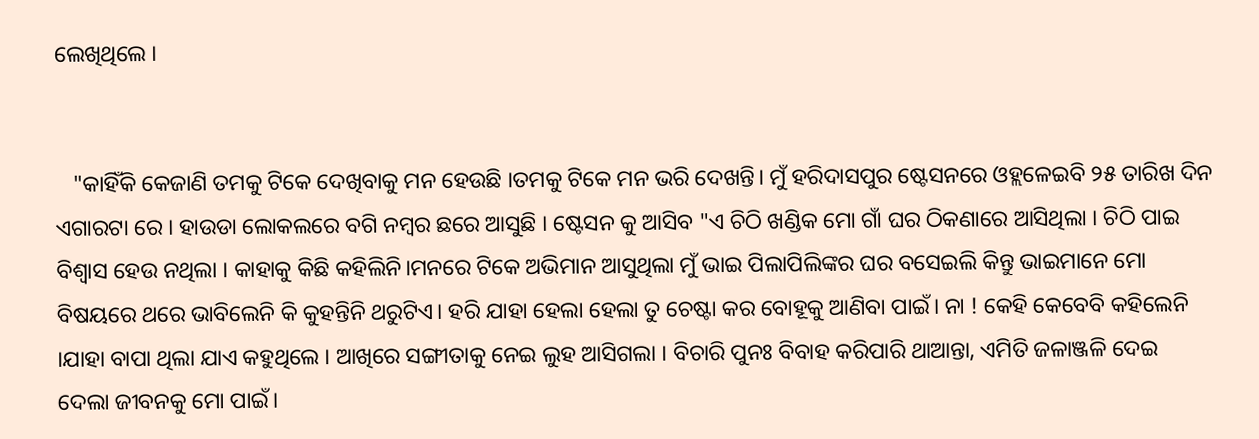ଲେଖିଥିଲେ ।


   "କାହିଁକି କେଜାଣି ତମକୁ ଟିକେ ଦେଖିବାକୁ ମନ ହେଉଛି ।ତମକୁ ଟିକେ ମନ ଭରି ଦେଖନ୍ତି। ମୁଁ ହରିଦାସପୁର ଷ୍ଟେସନରେ ଓହ୍ଲଳେଇବି ୨୫ ତାରିଖ ଦିନ ଏଗାରଟା ରେ । ହାଉଡା ଲୋକଲରେ ବଗି ନମ୍ବର ଛରେ ଆସୁଛି । ଷ୍ଟେସନ କୁ ଆସିବ "ଏ ଚିଠି ଖଣ୍ଡିକ ମୋ ଗାଁ ଘର ଠିକଣାରେ ଆସିଥିଲା । ଚିଠି ପାଇ ବିଶ୍ୱାସ ହେଉ ନଥିଲା । କାହାକୁ କିଛି କହିଲିନି।ମନରେ ଟିକେ ଅଭିମାନ ଆସୁଥିଲା ମୁଁ ଭାଇ ପିଲାପିଲିଙ୍କର ଘର ବସେଇଲି କିନ୍ତୁ ଭାଇମାନେ ମୋ ବିଷୟରେ ଥରେ ଭାବିଲେନି କି କୁହନ୍ତିନି ଥରୁଟିଏ। ହରି ଯାହା ହେଲା ହେଲା ତୁ ଚେଷ୍ଟା କର ବୋହୂକୁ ଆଣିବା ପାଇଁ। ନା ! କେହି କେବେବି କହିଲେନି ।ଯାହା ବାପା ଥିଲା ଯାଏ କହୁଥିଲେ । ଆଖିରେ ସଙ୍ଗୀତାକୁ ନେଇ ଲୁହ ଆସିଗଲା । ବିଚାରି ପୁନଃ ବିବାହ କରିପାରି ଥାଆନ୍ତା, ଏମିତି ଜଳାଞ୍ଜଳି ଦେଇ ଦେଲା ଜୀବନକୁ ମୋ ପାଇଁ।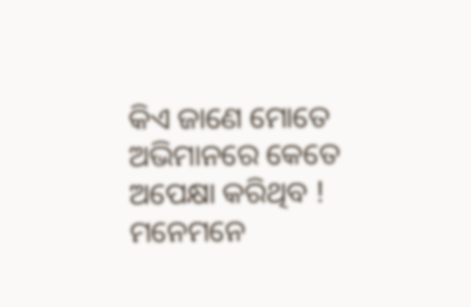କିଏ ଜାଣେ ମୋତେ ଅଭିମାନରେ କେତେ ଅପେକ୍ଷା କରିଥିବ ! ମନେମନେ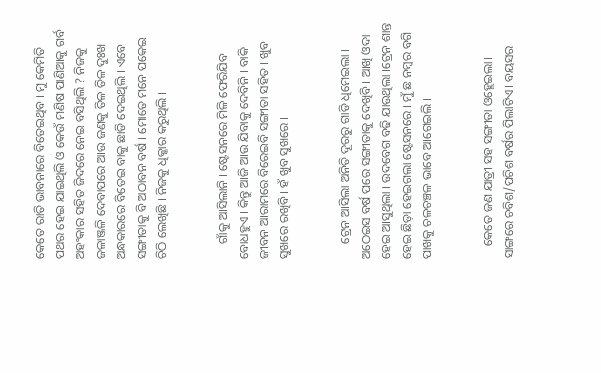କେତେ ରାତି ଭାବନାରେ ବିତେଇଥିବ । ମୁ କେମିତି ପଥର ହେଇ ଯାଇଥିଲି ଓ କେଉଁ ମଣିଷ ପାଣିଆକୁ ଗର୍ବ ଅହଂକାର ସହିତ ଜିଦରେ ନେଇ ବସିଥିଲି ? ନିଜକୁ ଜଳାଞ୍ଜଳି ଦେବାପରେ ଆଉ ଜଣକୁ ତିଳ ତିଳ ଦୁଃଖ ଅନ୍ଧକାରରେ ବିତେଇ ବାକୁ ଛାଡି ଦେଇଥିଲି । ଏବେ ସଙ୍ଗୀତାକୁ ବି ଅଠାବନ ବର୍ଷ । ମୋତେ ମନେ ପକେଇ ଚିଠି ଲେଖିଛି । ନିଜକୁ ଧିକ୍କାର କରୁଥିଲି ।


     ଗାଁକୁ ଆସିଲାନି । ଷ୍ଟେସନରେ ମିଳି ଫେରିଯିବ ବୋଧହୁଏ । କିନ୍ତୁ ଆଜି ଆଉ ଯିବାକୁ ଦେବିନି । ବାକି ଜୀବନ ଆରାମରେ ବିରେଇବି ସଙ୍ଗୀତା ସହିତ । ଖୁବ ସୁଖରେ ରଖିବି । ହଁ ଖୁବ ସୁଖରେ ।


     ଟ୍ରେନ ଆସିଲା ଅନିତି ଦୂରରୁ ଗାଡି ଧିମେଇଲା । ଅଠେଇସ ବର୍ଷ ପରେ ସଙ୍ଗୀତାକୁ ଦେଖିବି । ଆଖି ଓଦା ହେଇ ଆସୁଥିଲା । ଉଦବେଗ ବଢି ଯାଉଥିଲା ।ଟ୍ରେନ ଶାନ୍ତ ହେଇ ଛିଡ଼ା ହେଇଗଲା ଷ୍ଟେସନରେ । ମୁଁ ଛ ନମ୍ବର ବଗି ପାଖକୁ ଚଳଚଞ୍ଚଳ ଭାବେ ଆଗେଇଲି ।


    କେତେ ଜଣ ଯାତ୍ରୀ ସହ ସଙ୍ଗୀତା ଓହ୍ଲେଇଲା। ସାଙ୍ଗରେ ଚବିଶ/ପଚିଶ ବର୍ଷର ପିଲାଟିଏ। ବୟସର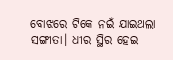ବୋଝରେ ଟିକେ ନଇଁ ଯାଇଥଲା ସଙ୍ଗୀତା। ଧୀର ସ୍ଥିର ହେଇ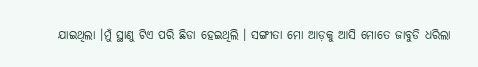ଯାଇଥିଲା ।ମୁଁ ସ୍ଥାଣୁ ଟିଏ ପରି ଛିଡା ହେଇଥିଲି । ସଙ୍ଗୀତା ମୋ ଆଡ଼କୁ ଆସି ମୋତେ ଜାବୁଡି ଧରିଲା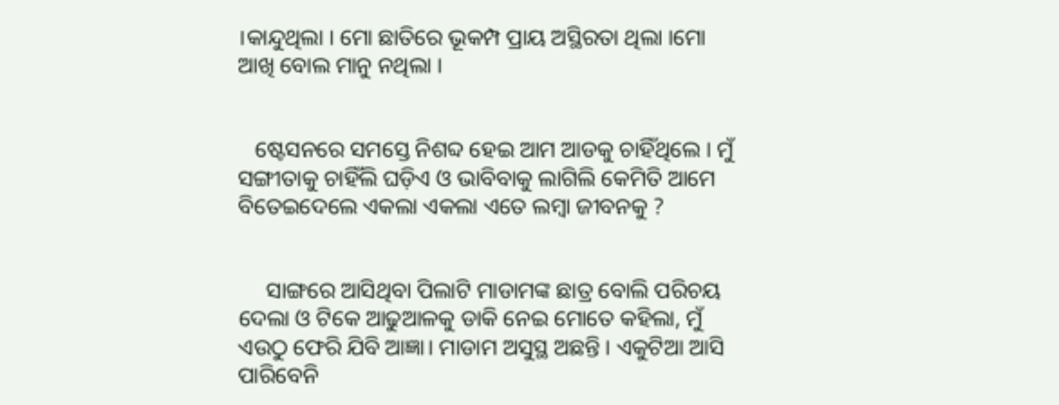।କାନ୍ଦୁଥିଲା । ମୋ ଛାତିରେ ଭୂକମ୍ପ ପ୍ରାୟ ଅସ୍ଥିରତା ଥିଲା ।ମୋ ଆଖି ବୋଲ ମାନୁ ନଥିଲା ।


   ଷ୍ଟେସନରେ ସମସ୍ତେ ନିଶବ୍ଦ ହେଇ ଆମ ଆଡକୁ ଚାହିଁଥିଲେ । ମୁଁ ସଙ୍ଗୀତାକୁ ଚାହିଁଲି ଘଡ଼ିଏ ଓ ଭାବିବାକୁ ଲାଗିଲି କେମିତି ଆମେ ବିତେଇଦେଲେ ଏକଲା ଏକଲା ଏତେ ଲମ୍ବା ଜୀବନକୁ ?


     ସାଙ୍ଗରେ ଆସିଥିବା ପିଲାଟି ମାଡାମଙ୍କ ଛାତ୍ର ବୋଲି ପରିଚୟ ଦେଲା ଓ ଟିକେ ଆଢୁଆଳକୁ ଡାକି ନେଇ ମୋତେ କହିଲା, ମୁଁ ଏଉଠୁ ଫେରି ଯିବି ଆଜ୍ଞା। ମାଡାମ ଅସୁସ୍ଥ ଅଛନ୍ତି । ଏକୁଟିଆ ଆସି ପାରିବେନି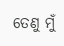ତେଣୁ ମୁଁ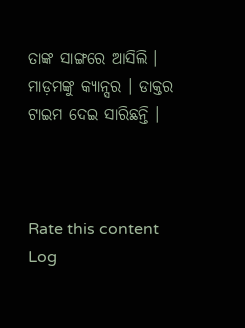ତାଙ୍କ ସାଙ୍ଗରେ ଆସିଲି । ମାଡ଼ମଙ୍କୁ କ୍ୟାନ୍ସର । ଡାକ୍ତର ଟାଇମ ଦେଇ ସାରିଛନ୍ତି ।



Rate this content
Log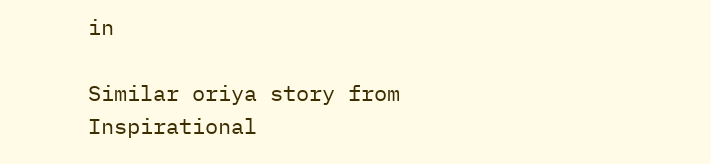in

Similar oriya story from Inspirational